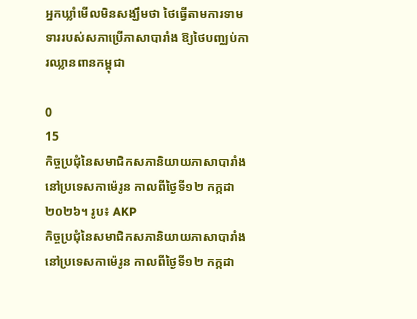អ្នកឃ្លាំមើលមិនសង្ឃឹមថា ថៃធ្វើតាមការទាមទាររបស់សភាប្រើភាសាបារាំង ឱ្យថៃបញ្ឈប់ការឈ្លានពានកម្ពុជា

0
15
កិច្ចប្រជុំនៃសមាជិកសភានិយាយភាសាបារាំង នៅប្រទេសកាម៉េរូន កាលពីថ្ងៃទី១២ កក្កដា ២០២៦។ រូប៖ AKP
កិច្ចប្រជុំនៃសមាជិកសភានិយាយភាសាបារាំង នៅប្រទេសកាម៉េរូន កាលពីថ្ងៃទី១២ កក្កដា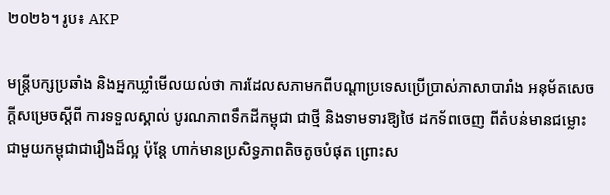២០២៦។ រូប៖ AKP

មន្ត្រីបក្សប្រឆាំង និងអ្នកឃ្លាំមើលយល់ថា ការដែលសភាមកពីបណ្ដាប្រទេសប្រើប្រាស់ភាសាបារាំង អនុម័តសេចក្ដីសម្រេចស្ដីពី ការទទួលស្គាល់ បូរណភាពទឹកដីកម្ពុជា ជាថ្មី និងទាមទារឱ្យថៃ ដកទ័ពចេញ ពីតំបន់មានជម្លោះ ជាមួយកម្ពុជាជារឿងដ៏ល្អ ប៉ុន្តែ ហាក់មានប្រសិទ្ធភាពតិចតូចបំផុត ព្រោះស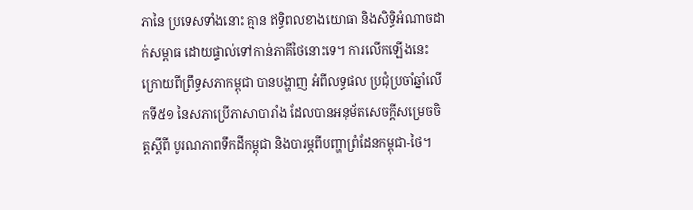ភានៃ ប្រទេសទាំងនោះ គ្មាន ឥទ្ធិពលខាងយោធា និងសិទ្ធិអំណាចដាក់សម្ពាធ ដោយផ្ទាល់ទៅកាន់ភាគីថៃនោះទេ។ ការលើកឡើងនេះ ក្រោយពីព្រឹទ្ធសភាកម្ពុជា បានបង្ហាញ អំពីលទ្ធផល ប្រជុំប្រចាំឆ្នាំលើកទី៥១ នៃសភាប្រើភាសាបារាំង ដែលបានអនុម័តសេចក្ដីសម្រេចចិត្តស្ដីពី បូរណភាពទឹកដីកម្ពុជា និងបារម្ភពីបញ្ហាព្រំដែនកម្ពុជា-ថៃ។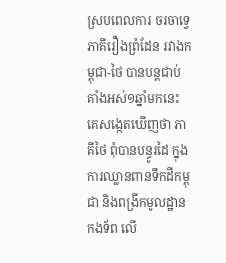ស្របពេលការ ចរចាទ្វេភាគីរឿងព្រំដែន រវាងកម្ពុជា-ថៃ បានបន្តជាប់គាំងអស់១ឆ្នាំមកនេះ គេសង្កេតឃើញថា ភាគីថៃ ពុំបានបន្ធូរដៃ ក្នុងការឈ្លានពានទឹកដីកម្ពុជា និងពង្រីកមូលដ្ឋានកងទ័ព លើ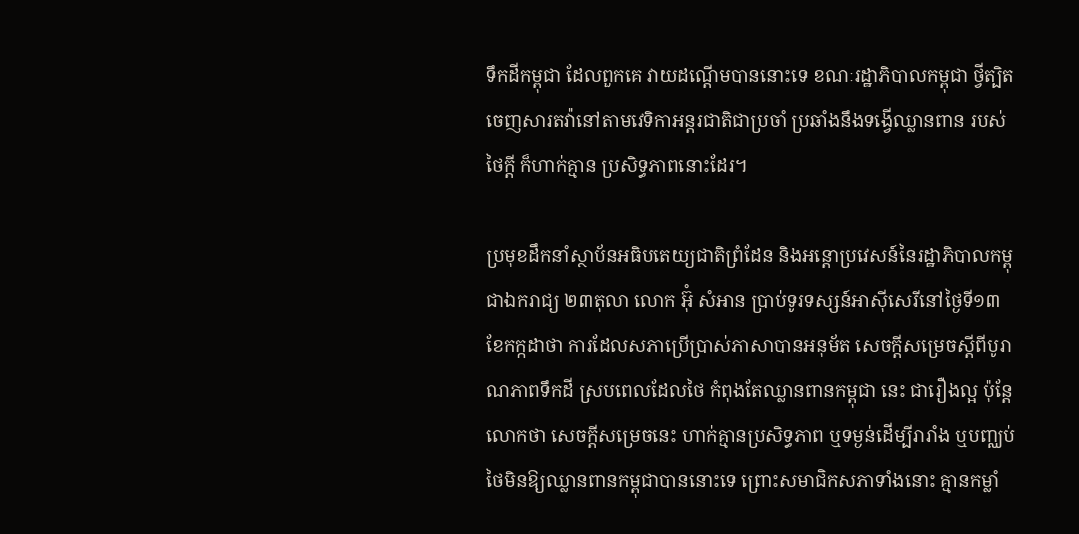ទឹកដីកម្ពុជា ដែលពួកគេ វាយដណ្ដើមបាននោះទេ ខណៈរដ្ឋាភិបាលកម្ពុជា ថ្វីត្បិត ចេញសារតវ៉ានៅតាមវេទិកាអន្តរជាតិជាប្រចាំ ប្រឆាំងនឹងទង្វើឈ្លានពាន របស់ថៃក្ដី ក៏ហាក់គ្មាន ប្រសិទ្ធភាពនោះដែរ។

ប្រមុខដឹកនាំស្ថាប័នអធិបតេយ្យជាតិព្រំដែន និងអន្តោប្រវេសន៍នៃរដ្ឋាភិបាលកម្ពុជាឯករាជ្យ ២៣តុលា លោក អ៊ុំ សំអាន ប្រាប់ទូរទស្សន៍អាស៊ីសេរីនៅថ្ងៃទី១៣ ខែកក្កដាថា ការដែលសភាប្រើប្រាស់ភាសាបានអនុម័ត សេចក្ដីសម្រេចស្ដីពីបូរាណភាពទឹកដី ស្របពេលដែលថៃ កំពុងតែឈ្លានពានកម្ពុជា នេះ ជារឿងល្អ ប៉ុន្តែលោកថា សេចក្ដីសម្រេចនេះ ហាក់គ្មានប្រសិទ្ធភាព ឬទម្ងន់ដើម្បីរារាំង ឬបញ្ឈប់ ថៃមិនឱ្យឈ្លានពានកម្ពុជាបាននោះទេ ព្រោះសមាជិកសភាទាំងនោះ គ្មានកម្លាំ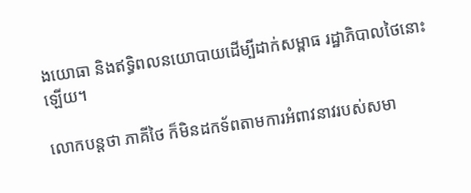ងយោធា និងឥទ្ធិពលនយោបាយដើម្បីដាក់សម្ពាធ រដ្ឋាភិបាលថៃនោះឡើយ។

លោកបន្តថា ភាគីថៃ ក៏មិនដកទ័ពតាមការអំពាវនាវរបស់សមា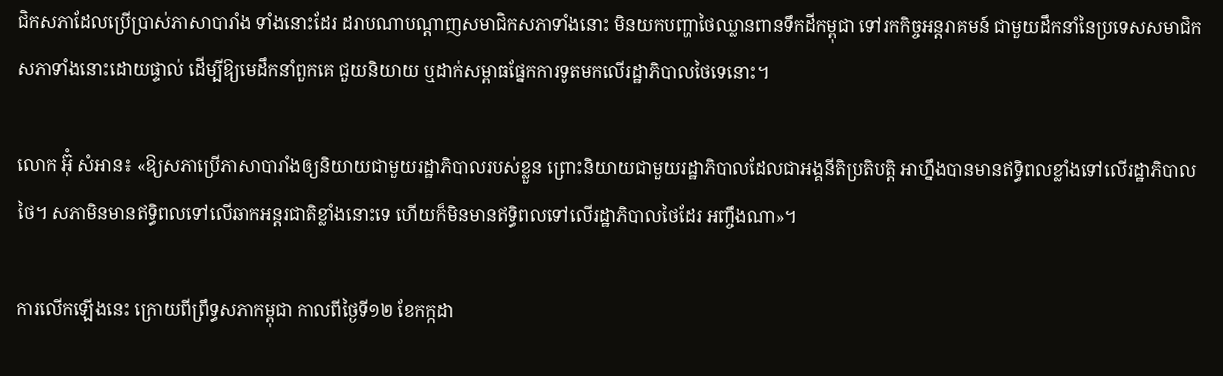ជិកសភាដែលប្រើប្រាស់ភាសាបារាំង ទាំងនោះដែរ ដរាបណាបណ្ដាញសមាជិកសភាទាំងនោះ មិនយកបញ្ហាថៃឈ្លានពានទឹកដីកម្ពុជា ទៅរកកិច្ចអន្តរាគមន៍ ជាមួយដឹកនាំនៃប្រទេសសមាជិកសភាទាំងនោះដោយផ្ទាល់ ដើម្បីឱ្យមេដឹកនាំពួកគេ ជួយនិយាយ ឬដាក់សម្ពាធផ្នែកការទូតមកលើរដ្ឋាភិបាលថៃទេនោះ។

លោក អ៊ុំ សំអាន៖ «ឱ្យសភាប្រើភាសាបារាំងឲ្យនិយាយជាមួយរដ្ឋាភិបាលរបស់ខ្លួន ព្រោះនិយាយជាមួយរដ្ឋាភិបាលដែលជាអង្គនីតិប្រតិបត្តិ អាហ្នឹងបានមានឥទ្ធិពលខ្លាំងទៅលើរដ្ឋាភិបាលថៃ។ សភាមិនមានឥទ្ធិពលទៅលើឆាកអន្តរជាតិខ្លាំងនោះទេ ហើយក៏មិនមានឥទ្ធិពលទៅលើរដ្ឋាភិបាលថៃដែរ អញ្ចឹងណា»។

ការលើកឡើងនេះ ក្រោយពីព្រឹទ្ធសភាកម្ពុជា កាលពីថ្ងៃទី១២ ខែកក្កដា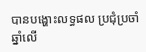បានបង្ហោះលទ្ធផល ប្រជុំប្រចាំឆ្នាំលើ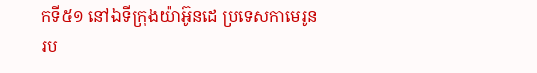កទី៥១ នៅឯទីក្រុងយ៉ាអ៊ូនដេ ប្រទេសកាមេរូន រប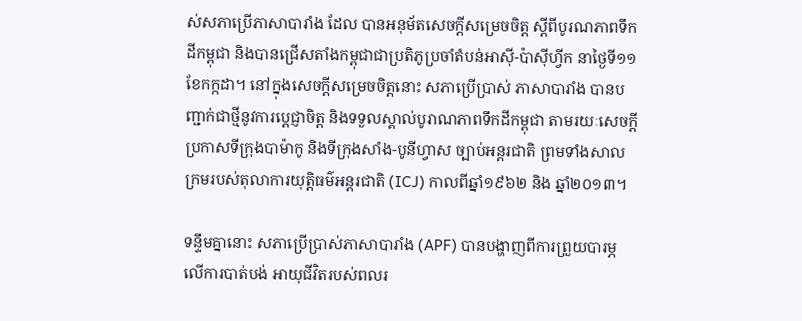ស់សភាប្រើភាសាបារាំង ដែល បានអនុម័តសេចក្ដីសម្រេចចិត្ត ស្ដីពីបូរណភាពទឹកដីកម្ពុជា និងបានជ្រើសតាំងកម្ពុជាជាប្រតិភូប្រចាំតំបន់អាស៊ី-ប៉ាស៊ីហ្វីក នាថ្ងៃទី១១ ខែកក្កដា។ នៅក្នុងសេចក្ដីសម្រេចចិត្តនោះ សភាប្រើប្រាស់ ភាសាបារាំង បានបញ្ជាក់ជាថ្មីនូវការប្ដេជ្ញាចិត្ត និងទទួលស្គាល់បូរាណភាពទឹកដីកម្ពុជា តាមរយៈសេចក្ដីប្រកាសទីក្រុងបាម៉ាកូ និងទីក្រុងសាំង-បូនីហ្វាស ច្បាប់អន្តរជាតិ ព្រមទាំងសាលក្រមរបស់តុលាការយុត្តិធម៌អន្តរជាតិ (ICJ) កាលពីឆ្នាំ១៩៦២ និង ឆ្នាំ២០១៣។

ទន្ទឹមគ្នានោះ សភាប្រើប្រាស់ភាសាបារាំង (APF) បានបង្ហាញពីការព្រួយបារម្ភ លើការបាត់បង់ អាយុជីវិតរបស់ពលរ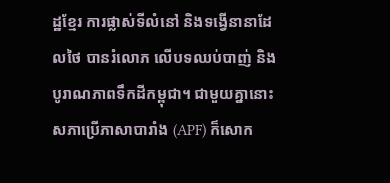ដ្ឋខ្មែរ ការផ្លាស់ទីលំនៅ និងទង្វើនានាដែលថៃ បានរំលោភ លើបទឈប់បាញ់ និងបូរាណភាពទឹកដីកម្ពុជា។ ជាមួយគ្នានោះ សភាប្រើភាសាបារាំង (APF) ក៏សោក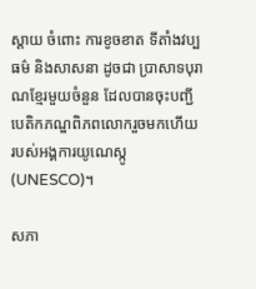ស្ដាយ ចំពោះ ការខូចខាត ទីតាំងវប្បធម៌ និងសាសនា ដូចជា ប្រាសាទបុរាណខ្មែរមួយចំនួន ដែលបានចុះបញ្ជីបេតិកភណ្ឌពិភពលោករួចមកហើយ របស់អង្គការយូណេស្កូ (UNESCO)។

សភា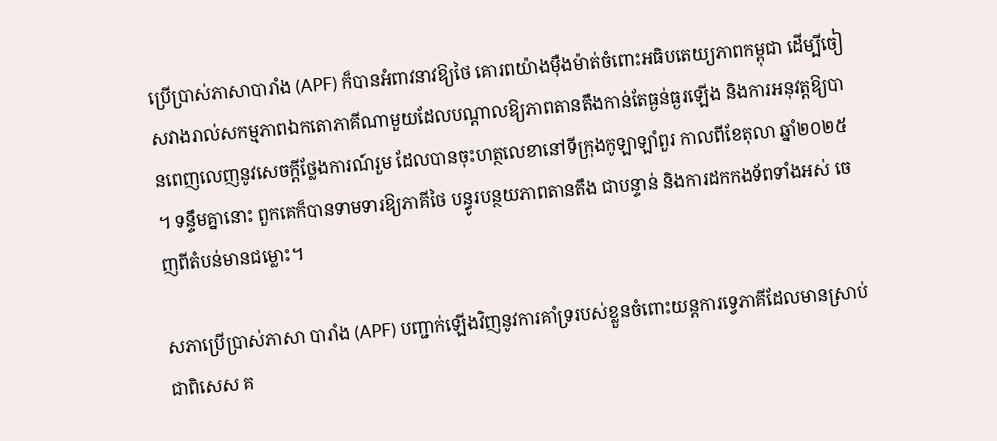ប្រើប្រាស់ភាសាបារាំង (APF) ក៏បានអំពាវនាវឱ្យថៃ គោរពយ៉ាងម៉ឺងម៉ាត់ចំពោះអធិបតេយ្យភាពកម្ពុជា ដើម្បីចៀសវាងរាល់សកម្មភាពឯកតោភាគីណាមួយដែលបណ្ដាលឱ្យភាពតានតឹងកាន់តែធ្ងន់ធ្ងរឡើង និងការអនុវត្តឱ្យបានពេញលេញនូវសេចក្ដីថ្លែងការណ៍រួម ដែលបានចុះហត្ថលេខានៅទីក្រុងកូឡាឡាំពួរ កាលពីខែតុលា ឆ្នាំ២០២៥ ។ ទន្ទឹមគ្នានោះ ពួកគេក៏បានទាមទារឱ្យភាគីថៃ បន្ធូរបន្ថយភាពតានតឹង ជាបន្ទាន់ និងការដកកងទ័ពទាំងអស់ ចេញពីតំបន់មានជម្លោះ។

សភាប្រើប្រាស់ភាសា បារាំង (APF) បញ្ជាក់ឡើងវិញនូវការគាំទ្ររបស់ខ្លួនចំពោះយន្តការទ្វេភាគីដែលមានស្រាប់ ជាពិសេស គ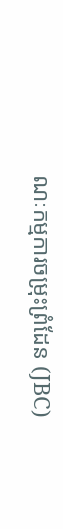ណៈកម្មការចម្រុះព្រំដែន (JBC)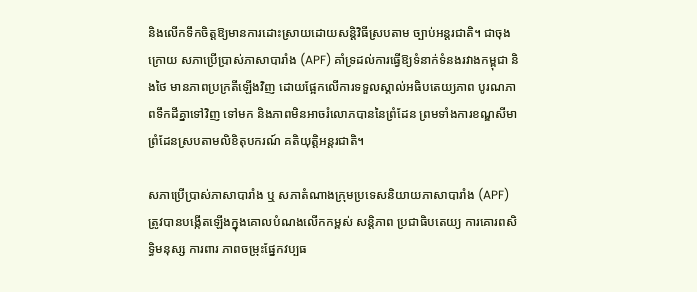និងលើកទឹកចិត្តឱ្យមានការដោះស្រាយដោយសន្តិវិធីស្របតាម ច្បាប់អន្តរជាតិ។ ជាចុងក្រោយ សភាប្រើប្រាស់ភាសាបារាំង (APF) គាំទ្រដល់ការធ្វើឱ្យទំនាក់ទំនងរវាងកម្ពុជា និងថៃ មានភាពប្រក្រតីឡើងវិញ ដោយផ្អែកលើការទទួលស្គាល់អធិបតេយ្យភាព បូរណភាពទឹកដីគ្នាទៅវិញ ទៅមក និងភាពមិនអាចរំលោភបាននៃព្រំដែន ព្រមទាំងការខណ្ឌសីមាព្រំដែនស្របតាមលិខិតុបករណ៍ គតិយុត្តិអន្តរជាតិ។

សភាប្រើប្រាស់ភាសាបារាំង ឬ សភាតំណាងក្រុមប្រទេសនិយាយភាសាបារាំង (APF) ត្រូវបានបង្កើតឡើងក្នុងគោលបំណងលើកកម្ពស់ សន្តិភាព ប្រជាធិបតេយ្យ ការគោរពសិទ្ធិមនុស្ស ការពារ ភាពចម្រុះផ្នែកវប្បធ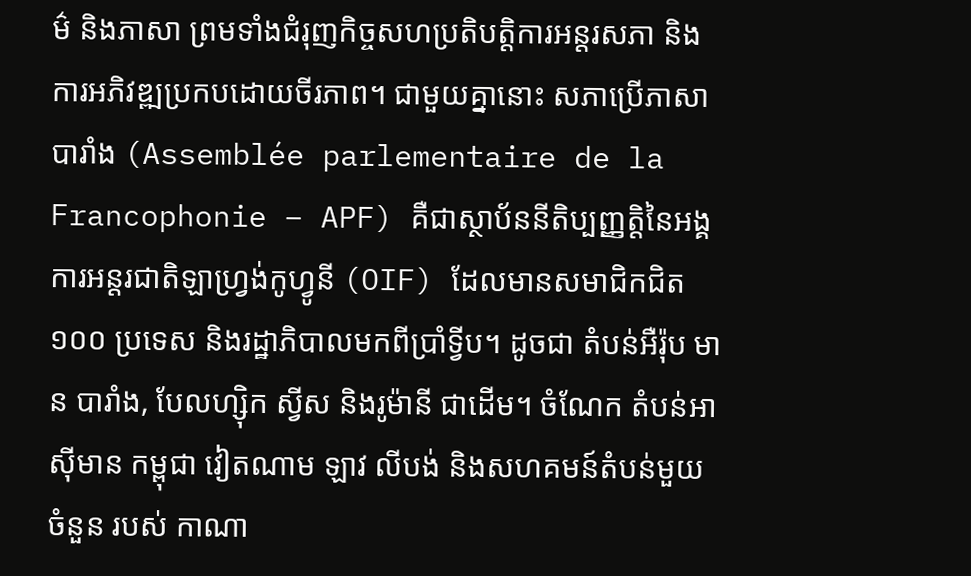ម៌ និងភាសា ព្រមទាំងជំរុញកិច្ចសហប្រតិបត្តិការអន្តរសភា និងការអភិវឌ្ឍប្រកបដោយចីរភាព។ ជាមួយគ្នានោះ សភាប្រើភាសាបារាំង (Assemblée parlementaire de la Francophonie – APF) គឺជាស្ថាប័ននីតិប្បញ្ញត្តិនៃអង្គការអន្តរជាតិឡាហ្វ្រង់កូហ្វូនី (OIF) ដែលមានសមាជិកជិត១០០ ប្រទេស និងរដ្ឋាភិបាលមកពីប្រាំទ្វីប។ ដូចជា តំបន់អឺរ៉ុប មាន បារាំង, បែលហ្ស៊ិក ស្វីស និងរូម៉ានី ជាដើម។ ចំណែក តំបន់អាស៊ីមាន កម្ពុជា វៀតណាម ឡាវ លីបង់ និងសហគមន៍តំបន់មួយចំនួន របស់ កាណា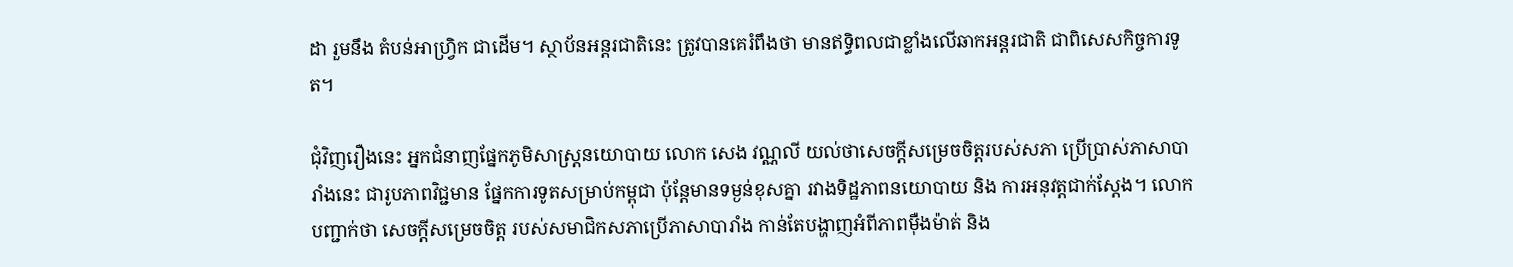ដា រួមនឹង តំបន់អាហ្វ្រិក ជាដើម។ ស្ថាប័នអន្តរជាតិនេះ ត្រូវបានគេរំពឹងថា មានឥទ្ធិពលជាខ្លាំងលើឆាកអន្តរជាតិ ជាពិសេសកិច្ចការទូត។

ជុំវិញរឿងនេះ អ្នកជំនាញផ្នែកភូមិសាស្ត្រនយោបាយ លោក សេង វណ្ណលី យល់ថាសេចក្ដីសម្រេចចិត្តរបស់សភា ប្រើប្រាស់ភាសាបារាំងនេះ ជារូបភាពវិជ្ជមាន ផ្នែកការទូតសម្រាប់កម្ពុជា ប៉ុន្តែមានទម្ងន់ខុសគ្នា រវាងទិដ្ឋភាពនយោបាយ និង ការអនុវត្តជាក់ស្ដែង។ លោកបញ្ជាក់ថា សេចក្ដីសម្រេចចិត្ត របស់សមាជិកសភាប្រើភាសាបារាំង កាន់តែបង្ហាញអំពីភាពម៉ឺងម៉ាត់ និង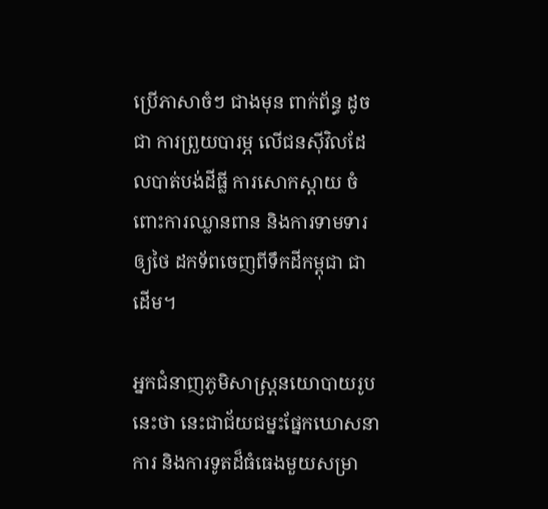ប្រើភាសាចំៗ ជាងមុន ពាក់ព័ន្ធ ដូចជា ការព្រួយបារម្ភ លើជនស៊ីវិលដែលបាត់បង់ដីធ្លី ការសោកស្ដាយ ចំពោះការឈ្លានពាន និងការទាមទារឲ្យថៃ ដកទ័ពចេញពីទឹកដីកម្ពុជា ជាដើម។

អ្នកជំនាញភូមិសាស្ត្រនយោបាយរូបនេះថា នេះជាជ័យជម្នះផ្នែកឃោសនាការ និងការទូតដ៏ធំធេងមួយសម្រា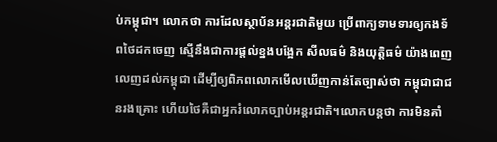ប់កម្ពុជា។ លោកថា ការដែលស្ថាប័នអន្តរជាតិមួយ ប្រើពាក្យទាមទារឲ្យកងទ័ពថៃដកចេញ ស្មើនឹងជាការផ្ដល់ខ្នងបង្អែក សីលធម៌ និងយុត្តិធម៌ យ៉ាងពេញលេញដល់កម្ពុជា ដើម្បីឲ្យពិភពលោកមើលឃើញកាន់តែច្បាស់ថា កម្ពុជាជាជនរងគ្រោះ ហើយថៃគឺជាអ្នករំលោភច្បាប់អន្តរជាតិ។លោកបន្តថា ការមិនគាំ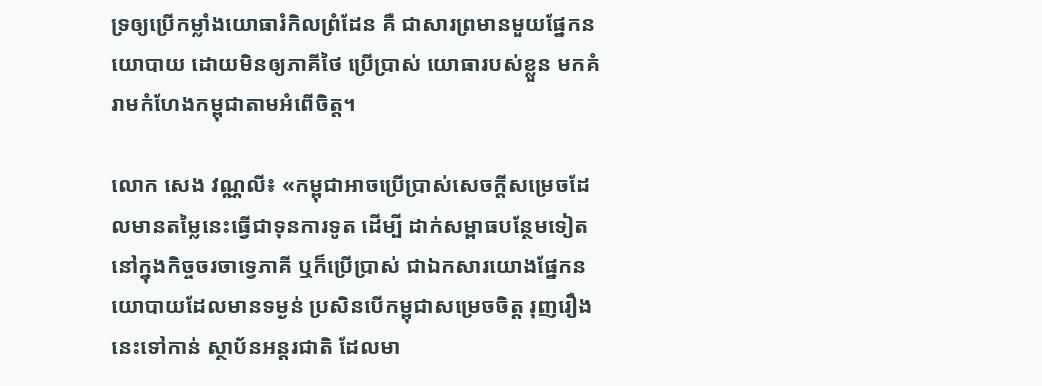ទ្រឲ្យប្រើកម្លាំងយោធារំកិលព្រំដែន គឺ ជាសារព្រមានមួយផ្នែកនយោបាយ ដោយមិនឲ្យភាគីថៃ ប្រើប្រាស់ យោធារបស់ខ្លួន មកគំរាមកំហែងកម្ពុជាតាមអំពើចិត្ត។

លោក សេង វណ្ណលី៖ «កម្ពុជាអាចប្រើប្រាស់សេចក្ដីសម្រេចដែលមានតម្លៃនេះធ្វើជាទុនការទូត ដើម្បី ដាក់សម្ពាធបន្ថែមទៀតនៅក្នុងកិច្ចចរចាទ្វេភាគី ឬក៏ប្រើប្រាស់ ជាឯកសារយោងផ្នែកនយោបាយដែលមានទម្ងន់ ប្រសិនបើកម្ពុជាសម្រេចចិត្ត រុញរឿងនេះទៅកាន់ ស្ថាប័នអន្តរជាតិ ដែលមា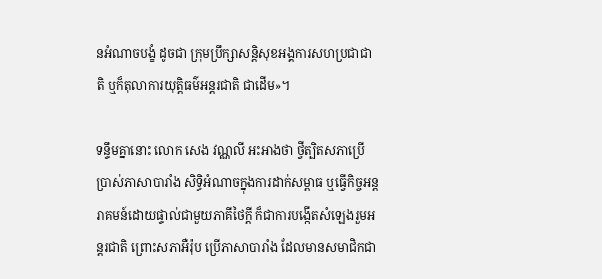នអំណាចបង្ខំ ដូចជា ក្រុមប្រឹក្សាសន្តិសុខអង្គការសហប្រជាជាតិ ឬក៏តុលាការយុត្តិធម៌អន្តរជាតិ ជាដើម»។

ទន្ទឹមគ្នានោះ លោក សេង វណ្ណលី អះអាងថា ថ្វីត្បិតសភាប្រើប្រាស់ភាសាបារាំង សិទ្ធិអំណាចក្នុងការដាក់សម្ពាធ ឬធ្វើកិច្ចអន្តរាគមន៍ដោយផ្ទាល់ជាមួយភាគីថៃក្ដី ក៏ជាការបង្កើតសំឡេងរួមអន្តរជាតិ ព្រោះសភាអឺរ៉ុប ប្រើភាសាបារាំង ដែលមានសមាជិកជា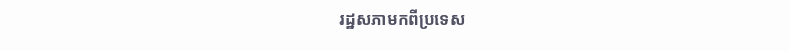រដ្ឋសភាមកពីប្រទេស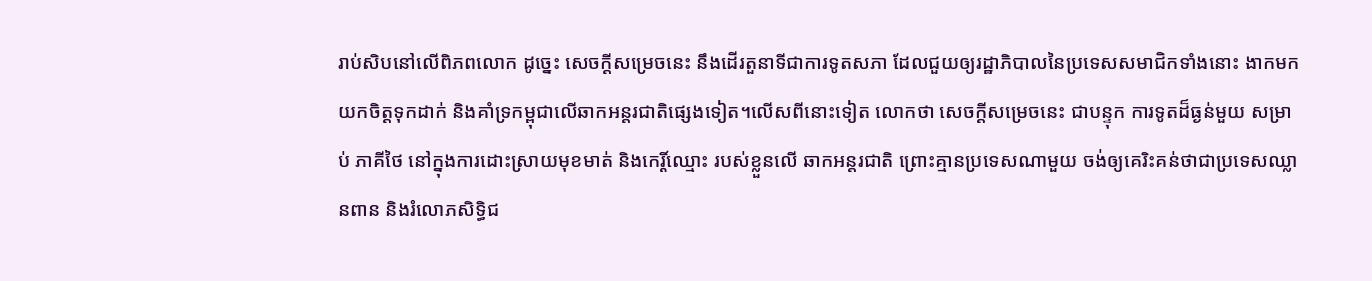រាប់សិបនៅលើពិភពលោក ដូច្នេះ សេចក្ដីសម្រេចនេះ នឹងដើរតួនាទីជាការទូតសភា ដែលជួយឲ្យរដ្ឋាភិបាលនៃប្រទេសសមាជិកទាំងនោះ ងាកមកយកចិត្តទុកដាក់ និងគាំទ្រកម្ពុជាលើឆាកអន្តរជាតិផ្សេងទៀត។លើសពីនោះទៀត លោកថា សេចក្ដីសម្រេចនេះ ជាបន្ទុក ការទូតដ៏ធ្ងន់មួយ សម្រាប់ ភាគីថៃ នៅក្នុងការដោះស្រាយមុខមាត់ និងកេរ្តិ៍ឈ្មោះ របស់ខ្លួនលើ ឆាកអន្តរជាតិ ព្រោះគ្មានប្រទេសណាមួយ ចង់ឲ្យគេរិះគន់ថាជាប្រទេសឈ្លានពាន និងរំលោភសិទ្ធិជ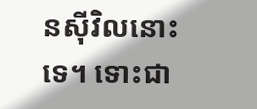នស៊ីវិលនោះទេ។ ទោះជា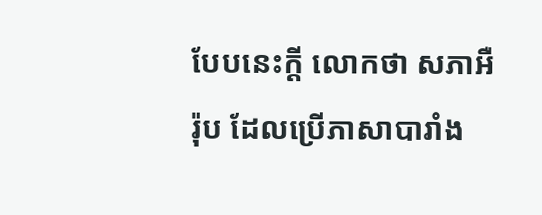បែបនេះក្ដី លោកថា សភាអឺរ៉ុប ដែលប្រើភាសាបារាំង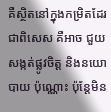គឺស្ថិតនៅក្នុងកម្រិតដែរ ជាពិសេស គឺអាច ជួយសង្កត់ផ្លូវចិត្ត និងនយោបាយ ប៉ុណ្ណោះ ប៉ុន្តែមិន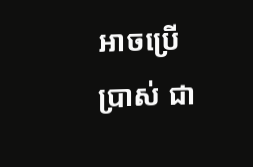អាចប្រើប្រាស់ ជា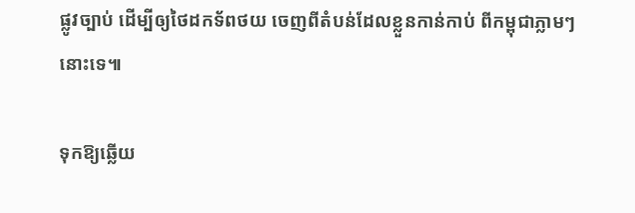ផ្លូវច្បាប់ ដើម្បីឲ្យថៃដកទ័ពថយ ចេញពីតំបន់ដែលខ្លួនកាន់កាប់ ពីកម្ពុជាភ្លាមៗនោះទេ៕

ទុកឱ្យឆ្លើយ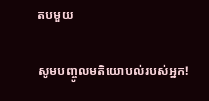តបមួយ

សូមបញ្ចូលមតិយោបល់របស់អ្នក!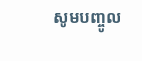សូមបញ្ចូល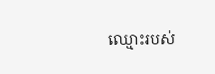ឈ្មោះរបស់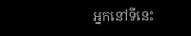អ្នកនៅទីនេះ